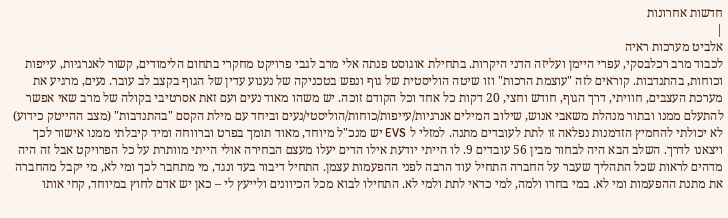חדשות אחרונות
|
אלביט מערכות ראיה
לכבוד מרב רכלבסקי, עפרי היימן ועליזה הדני היקרות. בתחילת אוגוסט פנתה אלי מרב לגבי פרויקט מחקרי בתחום הלימודים, קשור לאנרגיות, עייפות וכוחות, בהתנדבות. קוראים לזה "עוצמת הרכות" וזו שיטה הוליסטית של גוף ונפש בטכניקה של נענוע עדין של הגוף בקצב לב עובר. נעים, מרגיע את מערכת העצבים, חוויתי, דרך הגוף, חודש וחצי, 20 דקות כל אחד וכל הקודם זוכה. יש משהו מאוד נעים ועם זאת אסרטיבי בקולה של מרב שאי אפשר להתעלם ממנו ובתור מנהלת משאבי אנוש, שילוב המילים אנרגיות/עייפות/כוחות/הוליסטי/נעים וביחד עם מילת הקסם "בהתנדבות" (מצב ההייטק כידוע) לא יכולתי להחמיץ הזדמנות נפלאה זו לתת לעובדים מתנה. למזלי ל EVS יש מנכ"ל מיוחד, מאוד תומך בפרט וברווחה ומיד קיבלתי ממנו אישור לכך ויצאנו לדרך. השלב הבא היה לבחור מבין 56 עובדים 9. לו הייתי יודעת אילו הדים יעלו מעצם הבחירה אולי הייתי מוותרת על כל הפרויקט אבל זה היה מדהים לראות שכל התהליך שעבר על החברה התחיל עוד הרבה לפני ההפעמות עצמן. התחיל דיבור בעד ונגד, מי מתחבר לכך ומי לא, מי יקבל מהחברה את מתנת ההפעמות ומי לא. במי בחרו ולמה, למי כדאי לתת ולמי לא. התחילו לבוא מכל הכיוונים ולייעץ לי – כאן יש אדם לחוץ במיוחד, קחי אותו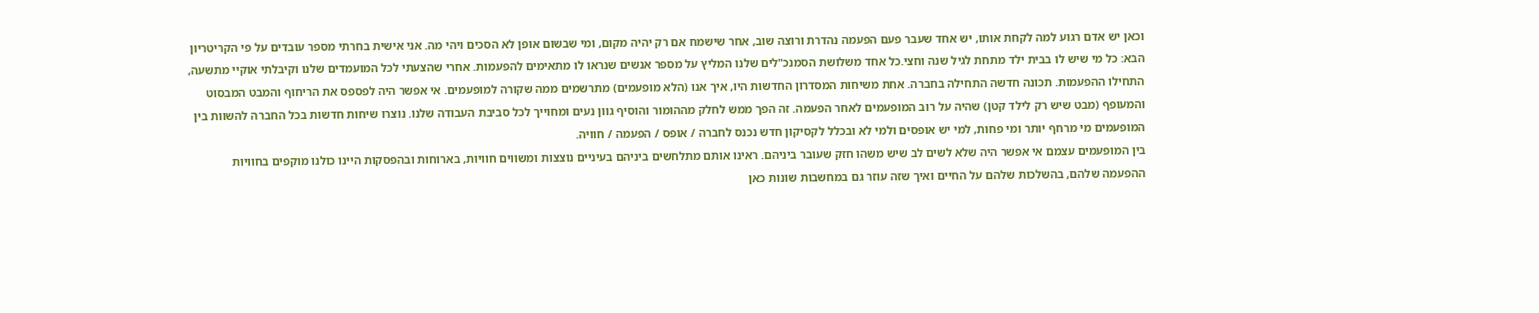וכאן יש אדם רגוע למה לקחת אותו, יש אחד שעבר פעם הפעמה נהדרת ורוצה שוב, אחר שישמח אם רק יהיה מקום, ומי שבשום אופן לא הסכים ויהי מה. אני אישית בחרתי מספר עובדים על פי הקריטריון הבא: כל מי שיש לו בבית ילד מתחת לגיל שנה וחצי.כל אחד משלושת הסמנכ"לים שלנו המליץ על מספר אנשים שנראו לו מתאימים להפעמות. אחרי שהצעתי לכל המועמדים שלנו וקיבלתי אוקיי מתשעה, התחילו ההפעמות. תכונה חדשה התחילה בחברה. אחת משיחות המסדרון החדשות היו, איך אנו (הלא מופעמים) מתרשמים ממה שקורה למופעמים. אי אפשר היה לפספס את הריחוף והמבט המבסוט והמעופף (מבט שיש רק לילד קטן) שהיה על רוב המופעמים לאחר הפעמה. זה הפך ממש לחלק מההומור והוסיף גוון נעים ומחוייך לכל סביבת העבודה שלנו. נוצרו שיחות חדשות בכל החברה להשוות בין המופעמים מי מרחף יותר ומי פחות, למי יש אופסים ולמי לא ובכלל לקסיקון חדש נכנס לחברה / אופס / הפעמה / חוויה.
בין המופעמים עצמם אי אפשר היה שלא לשים לב שיש משהו חזק שעובר ביניהם. ראינו אותם מתלחשים ביניהם בעיניים נוצצות ומשווים חוויות, בארוחות ובהפסקות היינו כולנו מוקפים בחוויות ההפעמה שלהם, בהשלכות שלהם על החיים ואיך שזה עוזר גם במחשבות שונות כאן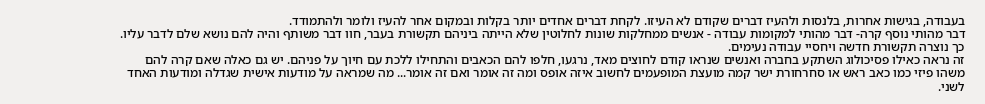בעבודה, בגישות אחרות, בלנסות ולהעיז דברים שקודם לא העיזו. לקחת דברים אחדים יותר בקלות ובמקום אחר להעיז ולומר ולהתמודד.
דבר מהותי נוסף קרה- דבר מהותי למקומות עבודה - אנשים ממחלקות שונות לחלוטין שלא הייתה ביניהם תקשורת בעבר, חוו דבר משותף והיה להם נושא שלם לדבר עליו. כך נוצרה תקשורת חדשה ויחסיי עבודה נעימים.
זה נראה כאילו פסיכולוג השתקע בחברה ואנשים שנראו קודם לחוצים מאד, נרגעו, חלפו להם הכאבים והתחילו ללכת עם חיוך על פניהם. יש גם כאלה שאם קרה להם משהו פיזי כמו כאב ראש או סחרחורת ישר קמה מועצת המופעמים לחשוב איזה אופס ומה זה אומר ואם זה אומר... מה שמראה על מודעות אישית שגדלה ומודעות האחד לשני.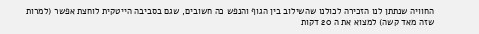החוויה שנתתן לנו הזכירה לכולנו שהשילוב בין הגוף והנפש כה חשובים, שגם בסביבה הייטקית לוחצת אפשר (למרות שזה מאד קשה) למצוא את ה 20 דקות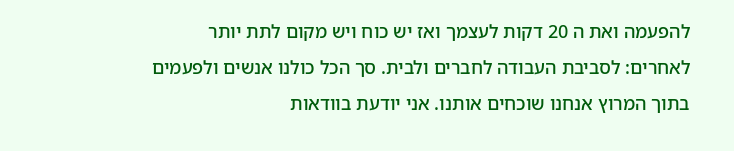להפעמה ואת ה 20 דקות לעצמך ואז יש כוח ויש מקום לתת יותר לאחרים: לסביבת העבודה לחברים ולבית. סך הכל כולנו אנשים ולפעמים בתוך המרוץ אנחנו שוכחים אותנו. אני יודעת בוודאות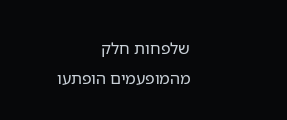שלפחות חלק מהמופעמים הופתעו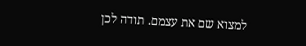למצוא שם את עצמם. תודה לכן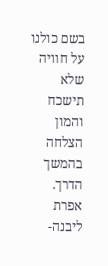בשם כולנו על חוויה שלא תישכח והמון הצלחה בהמשך הדרך. אפרת ליבנה-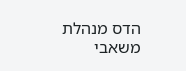הדס מנהלת משאבי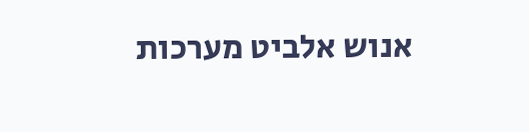אנוש אלביט מערכות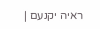ראיה יקנעם |